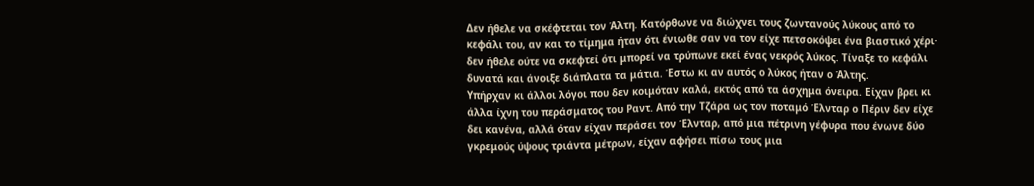Δεν ήθελε να σκέφτεται τον Άλτη. Κατόρθωνε να διώχνει τους ζωντανούς λύκους από το κεφάλι του, αν και το τίμημα ήταν ότι ένιωθε σαν να τον είχε πετσοκόψει ένα βιαστικό χέρι· δεν ήθελε ούτε να σκεφτεί ότι μπορεί να τρύπωνε εκεί ένας νεκρός λύκος. Τίναξε το κεφάλι δυνατά και άνοιξε διάπλατα τα μάτια. Έστω κι αν αυτός ο λύκος ήταν ο Άλτης.
Υπήρχαν κι άλλοι λόγοι που δεν κοιμόταν καλά, εκτός από τα άσχημα όνειρα. Είχαν βρει κι άλλα ίχνη του περάσματος του Ραντ. Από την Τζάρα ως τον ποταμό Έλνταρ ο Πέριν δεν είχε δει κανένα, αλλά όταν είχαν περάσει τον Έλνταρ, από μια πέτρινη γέφυρα που ένωνε δύο γκρεμούς ύψους τριάντα μέτρων, είχαν αφήσει πίσω τους μια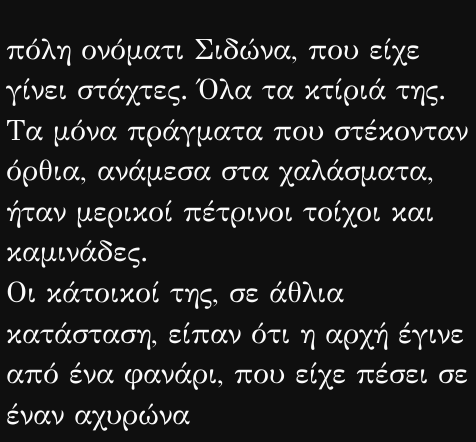πόλη ονόματι Σιδώνα, που είχε γίνει στάχτες. Όλα τα κτίριά της. Τα μόνα πράγματα που στέκονταν όρθια, ανάμεσα στα χαλάσματα, ήταν μερικοί πέτρινοι τοίχοι και καμινάδες.
Οι κάτοικοί της, σε άθλια κατάσταση, είπαν ότι η αρχή έγινε από ένα φανάρι, που είχε πέσει σε έναν αχυρώνα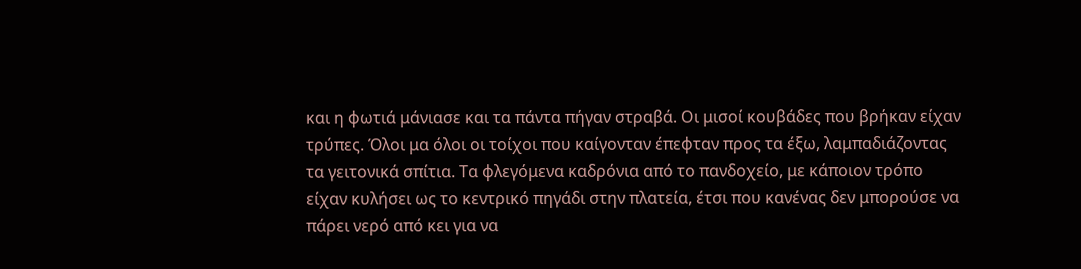και η φωτιά μάνιασε και τα πάντα πήγαν στραβά. Οι μισοί κουβάδες που βρήκαν είχαν τρύπες. Όλοι μα όλοι οι τοίχοι που καίγονταν έπεφταν προς τα έξω, λαμπαδιάζοντας τα γειτονικά σπίτια. Τα φλεγόμενα καδρόνια από το πανδοχείο, με κάποιον τρόπο είχαν κυλήσει ως το κεντρικό πηγάδι στην πλατεία, έτσι που κανένας δεν μπορούσε να πάρει νερό από κει για να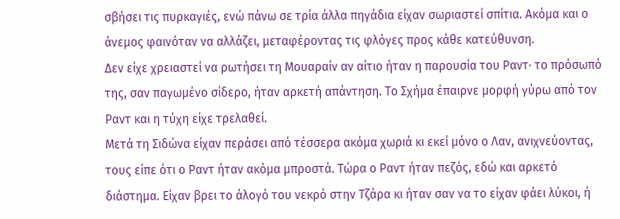σβήσει τις πυρκαγιές, ενώ πάνω σε τρία άλλα πηγάδια είχαν σωριαστεί σπίτια. Ακόμα και ο άνεμος φαινόταν να αλλάζει, μεταφέροντας τις φλόγες προς κάθε κατεύθυνση.
Δεν είχε χρειαστεί να ρωτήσει τη Μουαραίν αν αίτιο ήταν η παρουσία του Ραντ· το πρόσωπό της, σαν παγωμένο σίδερο, ήταν αρκετή απάντηση. Το Σχήμα έπαιρνε μορφή γύρω από τον Ραντ και η τύχη είχε τρελαθεί.
Μετά τη Σιδώνα είχαν περάσει από τέσσερα ακόμα χωριά κι εκεί μόνο ο Λαν, ανιχνεύοντας, τους είπε ότι ο Ραντ ήταν ακόμα μπροστά. Τώρα ο Ραντ ήταν πεζός, εδώ και αρκετό διάστημα. Είχαν βρει το άλογό του νεκρό στην Τζάρα κι ήταν σαν να το είχαν φάει λύκοι, ή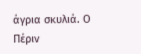άγρια σκυλιά. Ο Πέριν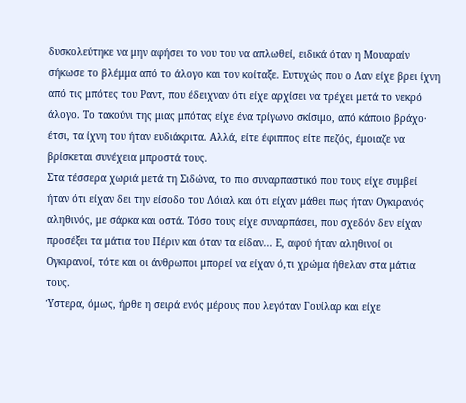δυσκολεύτηκε να μην αφήσει το νου του να απλωθεί, ειδικά όταν η Μουαραίν σήκωσε το βλέμμα από το άλογο και τον κοίταξε. Ευτυχώς που ο Λαν είχε βρει ίχνη από τις μπότες του Ραντ, που έδειχναν ότι είχε αρχίσει να τρέχει μετά το νεκρό άλογο. Το τακούνι της μιας μπότας είχε ένα τρίγωνο σκίσιμο, από κάποιο βράχο· έτσι, τα ίχνη του ήταν ευδιάκριτα. Αλλά, είτε έφιππος είτε πεζός, έμοιαζε να βρίσκεται συνέχεια μπροστά τους.
Στα τέσσερα χωριά μετά τη Σιδώνα, το πιο συναρπαστικό που τους είχε συμβεί ήταν ότι είχαν δει την είσοδο του Λόιαλ και ότι είχαν μάθει πως ήταν Ογκιρανός αληθινός, με σάρκα και οστά. Τόσο τους είχε συναρπάσει, που σχεδόν δεν είχαν προσέξει τα μάτια του Πέριν και όταν τα είδαν... Ε, αφού ήταν αληθινοί οι Ογκιρανοί, τότε και οι άνθρωποι μπορεί να είχαν ό,τι χρώμα ήθελαν στα μάτια τους.
Ύστερα, όμως, ήρθε η σειρά ενός μέρους που λεγόταν Γουίλαρ και είχε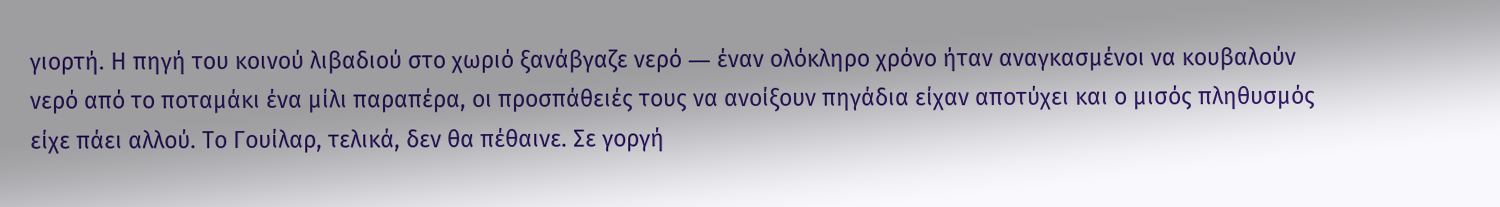γιορτή. Η πηγή του κοινού λιβαδιού στο χωριό ξανάβγαζε νερό ― έναν ολόκληρο χρόνο ήταν αναγκασμένοι να κουβαλούν νερό από το ποταμάκι ένα μίλι παραπέρα, οι προσπάθειές τους να ανοίξουν πηγάδια είχαν αποτύχει και ο μισός πληθυσμός είχε πάει αλλού. Το Γουίλαρ, τελικά, δεν θα πέθαινε. Σε γοργή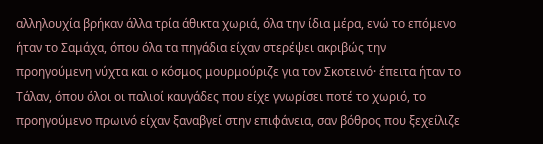αλληλουχία βρήκαν άλλα τρία άθικτα χωριά, όλα την ίδια μέρα, ενώ το επόμενο ήταν το Σαμάχα, όπου όλα τα πηγάδια είχαν στερέψει ακριβώς την προηγούμενη νύχτα και ο κόσμος μουρμούριζε για τον Σκοτεινό· έπειτα ήταν το Τάλαν, όπου όλοι οι παλιοί καυγάδες που είχε γνωρίσει ποτέ το χωριό, το προηγούμενο πρωινό είχαν ξαναβγεί στην επιφάνεια, σαν βόθρος που ξεχείλιζε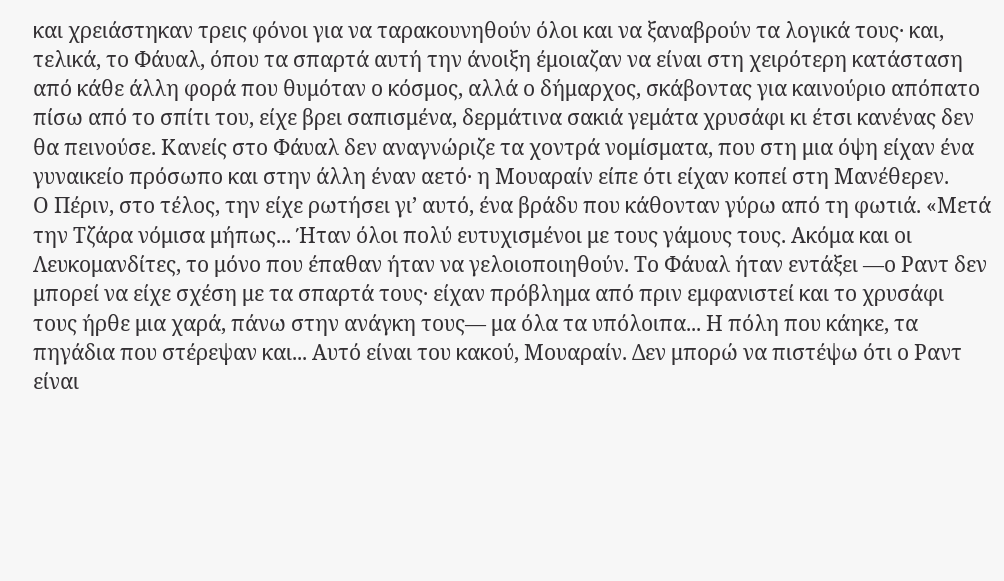και χρειάστηκαν τρεις φόνοι για να ταρακουνηθούν όλοι και να ξαναβρούν τα λογικά τους· και, τελικά, το Φάυαλ, όπου τα σπαρτά αυτή την άνοιξη έμοιαζαν να είναι στη χειρότερη κατάσταση από κάθε άλλη φορά που θυμόταν ο κόσμος, αλλά ο δήμαρχος, σκάβοντας για καινούριο απόπατο πίσω από το σπίτι του, είχε βρει σαπισμένα, δερμάτινα σακιά γεμάτα χρυσάφι κι έτσι κανένας δεν θα πεινούσε. Κανείς στο Φάυαλ δεν αναγνώριζε τα χοντρά νομίσματα, που στη μια όψη είχαν ένα γυναικείο πρόσωπο και στην άλλη έναν αετό· η Μουαραίν είπε ότι είχαν κοπεί στη Μανέθερεν.
Ο Πέριν, στο τέλος, την είχε ρωτήσει γι’ αυτό, ένα βράδυ που κάθονταν γύρω από τη φωτιά. «Μετά την Τζάρα νόμισα μήπως... Ήταν όλοι πολύ ευτυχισμένοι με τους γάμους τους. Ακόμα και οι Λευκομανδίτες, το μόνο που έπαθαν ήταν να γελοιοποιηθούν. Το Φάυαλ ήταν εντάξει —ο Ραντ δεν μπορεί να είχε σχέση με τα σπαρτά τους· είχαν πρόβλημα από πριν εμφανιστεί και το χρυσάφι τους ήρθε μια χαρά, πάνω στην ανάγκη τους― μα όλα τα υπόλοιπα... Η πόλη που κάηκε, τα πηγάδια που στέρεψαν και... Αυτό είναι του κακού, Μουαραίν. Δεν μπορώ να πιστέψω ότι ο Ραντ είναι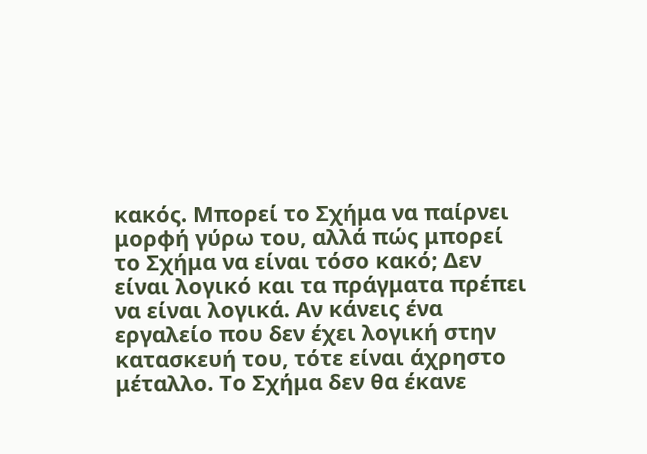κακός. Μπορεί το Σχήμα να παίρνει μορφή γύρω του, αλλά πώς μπορεί το Σχήμα να είναι τόσο κακό; Δεν είναι λογικό και τα πράγματα πρέπει να είναι λογικά. Αν κάνεις ένα εργαλείο που δεν έχει λογική στην κατασκευή του, τότε είναι άχρηστο μέταλλο. Το Σχήμα δεν θα έκανε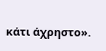κάτι άχρηστο».